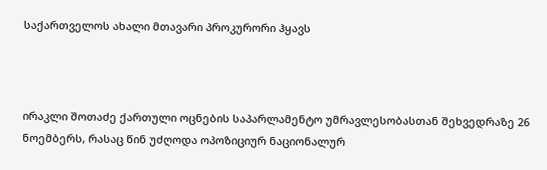საქართველოს ახალი მთავარი პროკურორი ჰყავს



ირაკლი შოთაძე ქართული ოცნების საპარლამენტო უმრავლესობასთან შეხვედრაზე 26 ნოემბერს, რასაც წინ უძღოდა ოპოზიციურ ნაციონალურ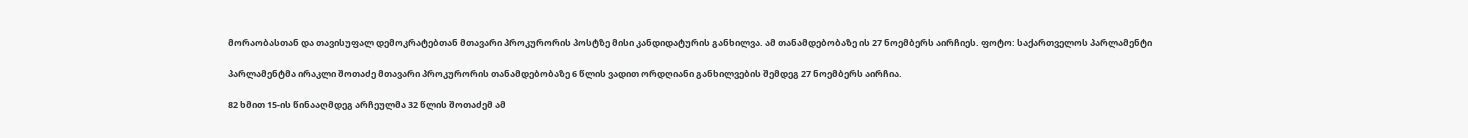მორაობასთან და თავისუფალ დემოკრატებთან მთავარი პროკურორის პოსტზე მისი კანდიდატურის განხილვა. ამ თანამდებობაზე ის 27 ნოემბერს აირჩიეს. ფოტო: საქართველოს პარლამენტი

პარლამენტმა ირაკლი შოთაძე მთავარი პროკურორის თანამდებობაზე 6 წლის ვადით ორდღიანი განხილვების შემდეგ 27 ნოემბერს აირჩია.

82 ხმით 15-ის წინააღმდეგ არჩეულმა 32 წლის შოთაძემ ამ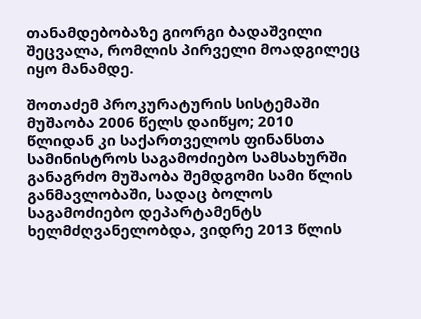თანამდებობაზე გიორგი ბადაშვილი შეცვალა, რომლის პირველი მოადგილეც იყო მანამდე.

შოთაძემ პროკურატურის სისტემაში მუშაობა 2006 წელს დაიწყო; 2010 წლიდან კი საქართველოს ფინანსთა სამინისტროს საგამოძიებო სამსახურში განაგრძო მუშაობა შემდგომი სამი წლის განმავლობაში, სადაც ბოლოს საგამოძიებო დეპარტამენტს ხელმძღვანელობდა, ვიდრე 2013 წლის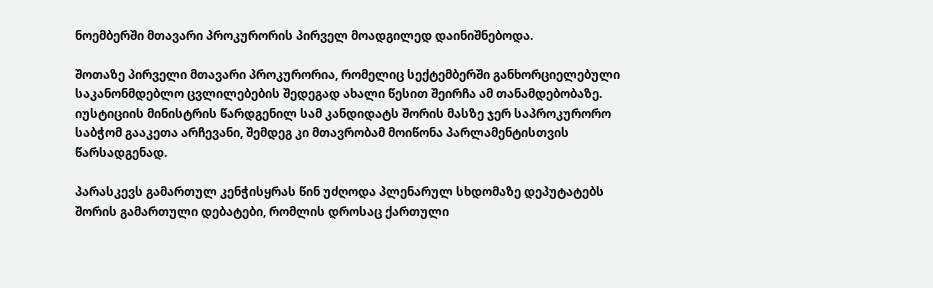ნოემბერში მთავარი პროკურორის პირველ მოადგილედ დაინიშნებოდა.

შოთაზე პირველი მთავარი პროკურორია, რომელიც სექტემბერში განხორციელებული საკანონმდებლო ცვლილებების შედეგად ახალი წესით შეირჩა ამ თანამდებობაზე. იუსტიციის მინისტრის წარდგენილ სამ კანდიდატს შორის მასზე ჯერ საპროკურორო საბჭომ გააკეთა არჩევანი, შემდეგ კი მთავრობამ მოიწონა პარლამენტისთვის წარსადგენად.

პარასკევს გამართულ კენჭისყრას წინ უძღოდა პლენარულ სხდომაზე დეპუტატებს შორის გამართული დებატები, რომლის დროსაც ქართული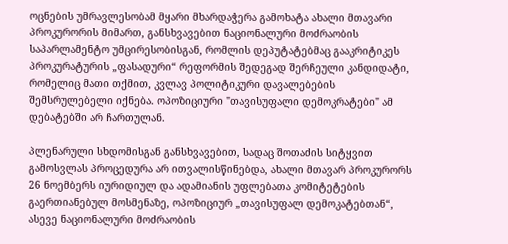ოცნების უმრავლესობამ მყარი მხარდაჭერა გამოხატა ახალი მთავარი პროკურორის მიმართ, განსხვავებით ნაციონალური მოძრაობის საპარლამენტო უმცირესობისგან, რომლის დეპუტატებმაც გააკრიტიკეს პროკურატურის „ფასადური“ რეფორმის შედეგად შერჩეული კანდიდატი, რომელიც მათი თქმით, კვლავ პოლიტიკური დავალებების შემსრულებელი იქნება. ოპოზიციური "თავისუფალი დემოკრატები" ამ დებატებში არ ჩართულან.

პლენარული სხდომისგან განსხვავებით, სადაც შოთაძის სიტყვით გამოსვლას პროცედურა არ ითვალისწინებდა, ახალი მთავარ პროკურორს 26 ნოემბერს იურიდიულ და ადამიანის უფლებათა კომიტეტების გაერთიანებულ მოსმენაზე, ოპოზიციურ „თავისუფალ დემოკატებთან“, ასევე ნაციონალური მოძრაობის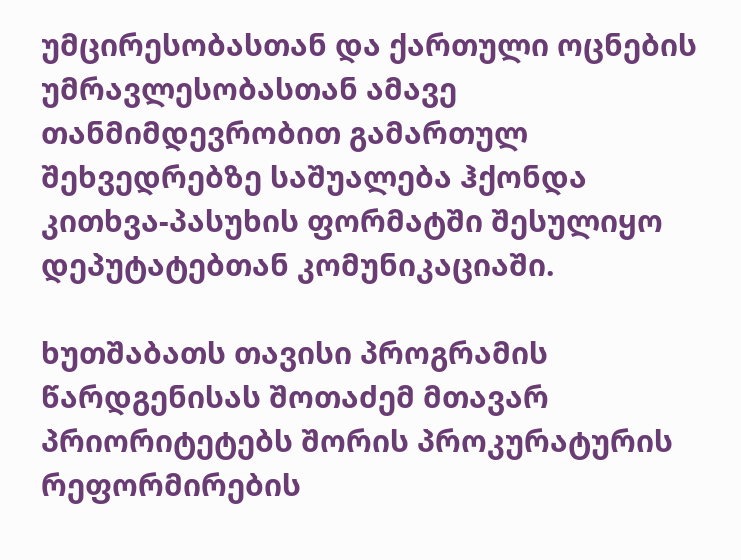უმცირესობასთან და ქართული ოცნების უმრავლესობასთან ამავე თანმიმდევრობით გამართულ შეხვედრებზე საშუალება ჰქონდა კითხვა-პასუხის ფორმატში შესულიყო დეპუტატებთან კომუნიკაციაში.

ხუთშაბათს თავისი პროგრამის წარდგენისას შოთაძემ მთავარ პრიორიტეტებს შორის პროკურატურის რეფორმირების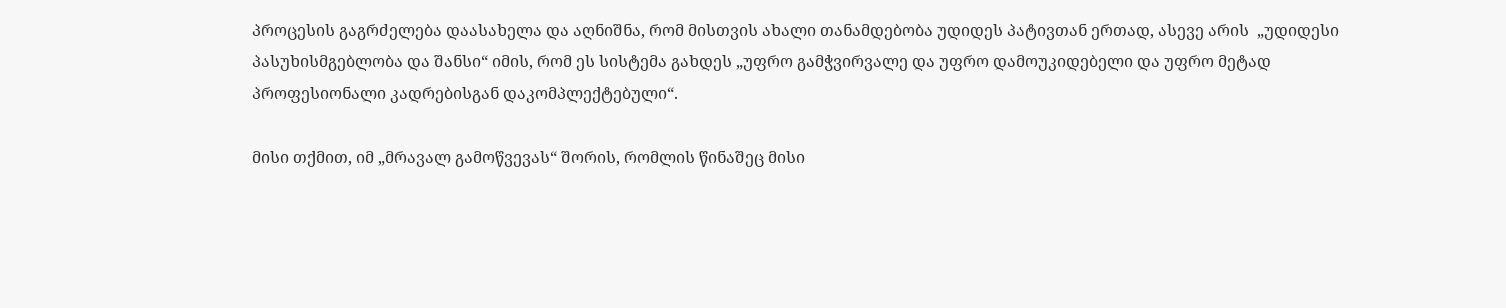პროცესის გაგრძელება დაასახელა და აღნიშნა, რომ მისთვის ახალი თანამდებობა უდიდეს პატივთან ერთად, ასევე არის  „უდიდესი პასუხისმგებლობა და შანსი“ იმის, რომ ეს სისტემა გახდეს „უფრო გამჭვირვალე და უფრო დამოუკიდებელი და უფრო მეტად პროფესიონალი კადრებისგან დაკომპლექტებული“.

მისი თქმით, იმ „მრავალ გამოწვევას“ შორის, რომლის წინაშეც მისი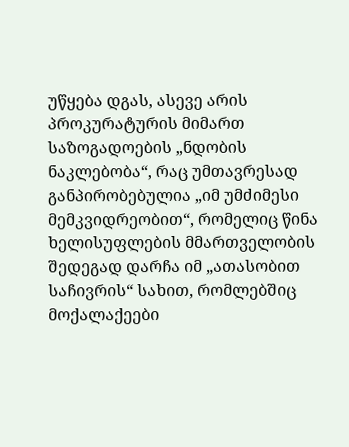უწყება დგას, ასევე არის პროკურატურის მიმართ საზოგადოების „ნდობის ნაკლებობა“, რაც უმთავრესად განპირობებულია „იმ უმძიმესი მემკვიდრეობით“, რომელიც წინა ხელისუფლების მმართველობის შედეგად დარჩა იმ „ათასობით საჩივრის“ სახით, რომლებშიც მოქალაქეები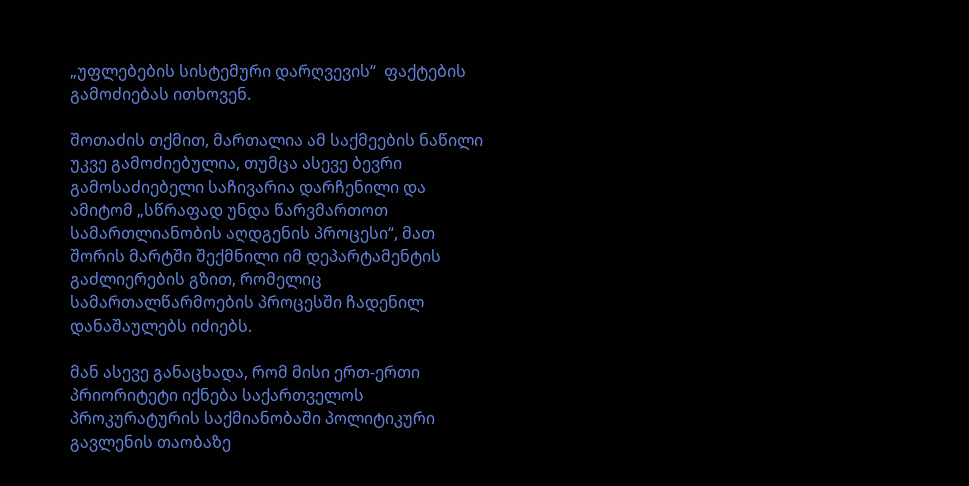„უფლებების სისტემური დარღვევის“  ფაქტების გამოძიებას ითხოვენ.

შოთაძის თქმით, მართალია ამ საქმეების ნაწილი უკვე გამოძიებულია, თუმცა ასევე ბევრი გამოსაძიებელი საჩივარია დარჩენილი და ამიტომ „სწრაფად უნდა წარვმართოთ სამართლიანობის აღდგენის პროცესი“, მათ შორის მარტში შექმნილი იმ დეპარტამენტის გაძლიერების გზით, რომელიც  სამართალწარმოების პროცესში ჩადენილ დანაშაულებს იძიებს.

მან ასევე განაცხადა, რომ მისი ერთ-ერთი პრიორიტეტი იქნება საქართველოს პროკურატურის საქმიანობაში პოლიტიკური გავლენის თაობაზე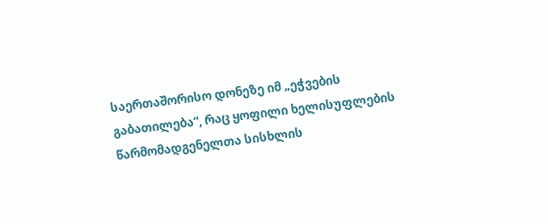საერთაშორისო დონეზე იმ „ეჭვების გაბათილება“, რაც ყოფილი ხელისუფლების წარმომადგენელთა სისხლის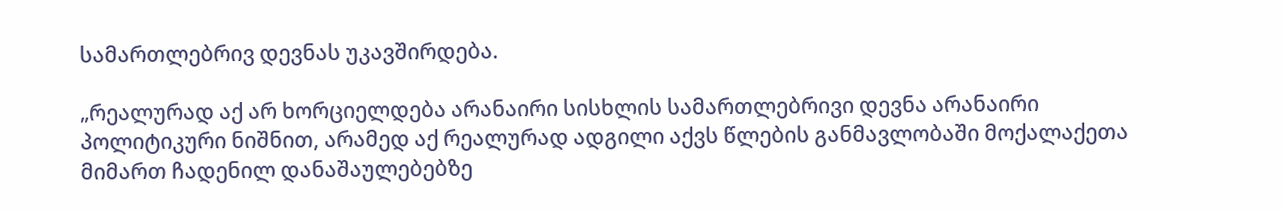სამართლებრივ დევნას უკავშირდება.

„რეალურად აქ არ ხორციელდება არანაირი სისხლის სამართლებრივი დევნა არანაირი პოლიტიკური ნიშნით, არამედ აქ რეალურად ადგილი აქვს წლების განმავლობაში მოქალაქეთა მიმართ ჩადენილ დანაშაულებებზე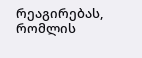რეაგირებას, რომლის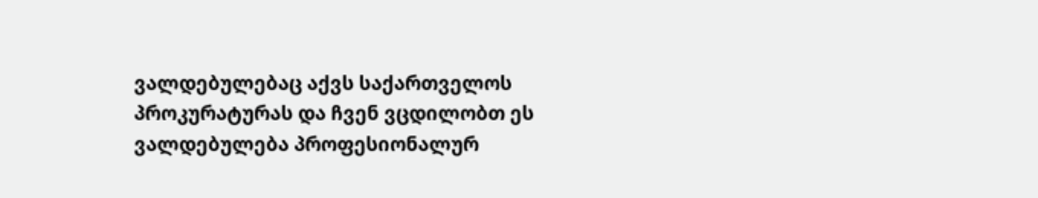ვალდებულებაც აქვს საქართველოს პროკურატურას და ჩვენ ვცდილობთ ეს ვალდებულება პროფესიონალურ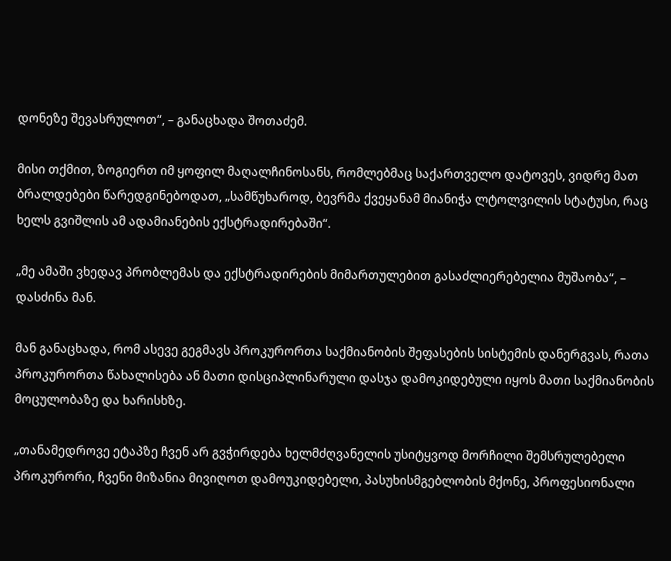დონეზე შევასრულოთ“, – განაცხადა შოთაძემ.

მისი თქმით, ზოგიერთ იმ ყოფილ მაღალჩინოსანს, რომლებმაც საქართველო დატოვეს, ვიდრე მათ ბრალდებები წარედგინებოდათ, „სამწუხაროდ, ბევრმა ქვეყანამ მიანიჭა ლტოლვილის სტატუსი, რაც ხელს გვიშლის ამ ადამიანების ექსტრადირებაში“.

„მე ამაში ვხედავ პრობლემას და ექსტრადირების მიმართულებით გასაძლიერებელია მუშაობა“, – დასძინა მან.

მან განაცხადა, რომ ასევე გეგმავს პროკურორთა საქმიანობის შეფასების სისტემის დანერგვას, რათა პროკურორთა წახალისება ან მათი დისციპლინარული დასჯა დამოკიდებული იყოს მათი საქმიანობის მოცულობაზე და ხარისხზე.

„თანამედროვე ეტაპზე ჩვენ არ გვჭირდება ხელმძღვანელის უსიტყვოდ მორჩილი შემსრულებელი პროკურორი, ჩვენი მიზანია მივიღოთ დამოუკიდებელი, პასუხისმგებლობის მქონე, პროფესიონალი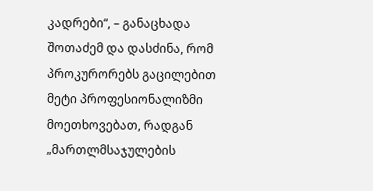კადრები“, – განაცხადა შოთაძემ და დასძინა, რომ პროკურორებს გაცილებით მეტი პროფესიონალიზმი მოეთხოვებათ, რადგან „მართლმსაჯულების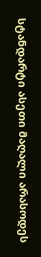სტანდარტი ასეთი მაღალი არასოდეს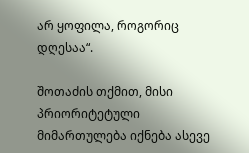არ ყოფილა, როგორიც დღესაა“.

შოთაძის თქმით, მისი პრიორიტეტული მიმართულება იქნება ასევე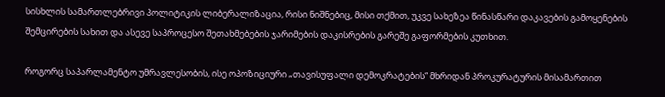სისხლის სამართლებრივი პოლიტიკის ლიბერალიზაცია, რისი ნიშნებიც, მისი თქმით, უკვე სახეზეა წინასწარი დაკავების გამოყენების შემცირების სახით და ასევე საპროცესო შეთახმებების ჯარიმების დაკისრების გარეშე გაფორმების კუთხით.

როგორც საპარლამენტო უმრავლესობის, ისე ოპოზიციური „თავისუფალი დემოკრატების“ მხრიდან პროკურატურის მისამართით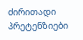ძირითადი პრეტენზიები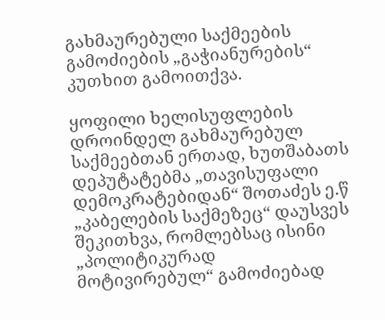გახმაურებული საქმეების გამოძიების „გაჭიანურების“ კუთხით გამოითქვა.

ყოფილი ხელისუფლების დროინდელ გახმაურებულ საქმეებთან ერთად, ხუთშაბათს დეპუტატებმა „თავისუფალი დემოკრატებიდან“ შოთაძეს ე.წ „კაბელების საქმეზეც“ დაუსვეს შეკითხვა, რომლებსაც ისინი „პოლიტიკურად მოტივირებულ“ გამოძიებად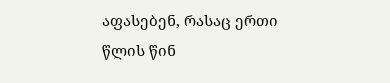აფასებენ, რასაც ერთი წლის წინ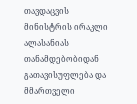თავდაცვის მინისტრის ირაკლი ალასანიას თანამდებობიდან გათავისუფლება და მმართველი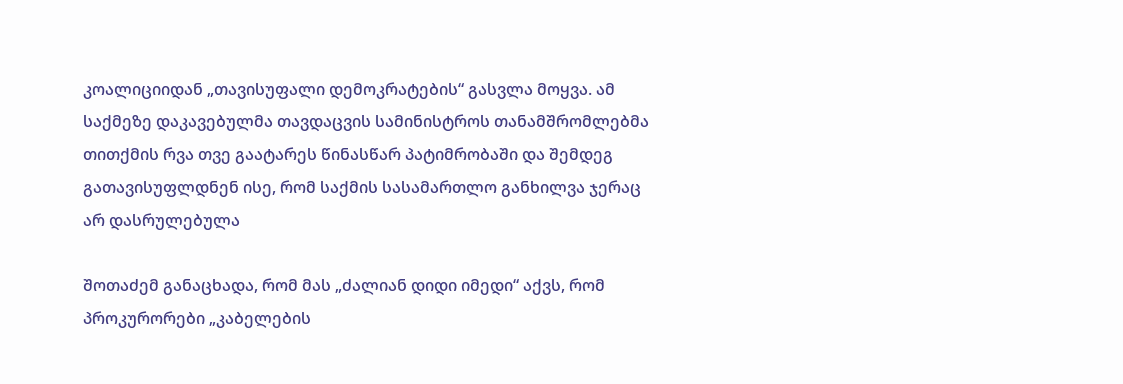კოალიციიდან „თავისუფალი დემოკრატების“ გასვლა მოყვა. ამ საქმეზე დაკავებულმა თავდაცვის სამინისტროს თანამშრომლებმა თითქმის რვა თვე გაატარეს წინასწარ პატიმრობაში და შემდეგ გათავისუფლდნენ ისე, რომ საქმის სასამართლო განხილვა ჯერაც არ დასრულებულა

შოთაძემ განაცხადა, რომ მას „ძალიან დიდი იმედი“ აქვს, რომ პროკურორები „კაბელების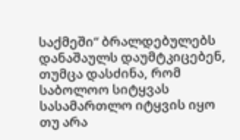საქმეში“ ბრალდებულებს დანაშაულს დაუმტკიცებენ, თუმცა დასძინა, რომ საბოლოო სიტყვას სასამართლო იტყვის იყო თუ არა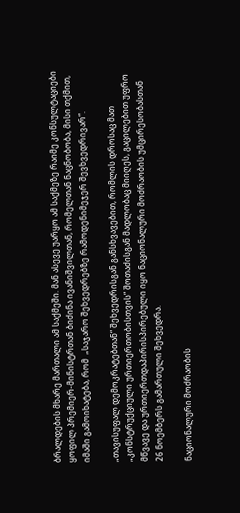ბრალდების მხარე მართალი ამ საქმეში. მან ასევე უარყო ამ საქმეზე რაიმე კონსულტაციები ყოფილ პრემიერ-მინისტრთან ბიძინა ივანიშვილთან, რომელთან ნაცნობობა, მისი თქმით, იმაში გამოიხატება, რომ  „საჯარო შეხვედრებზე რამოდენიმეჯერ შევხვედრივარ“.

„თავისუფალ დემოკრატებთან“ შეხვედრისგან განსხვავებით, რომლის დროსაც მათ „კონსტრუქციული ურთიერთობისთვის“ შოთაძისგან მადლობაც მიიღეს, გაცილებით უფრო მწვავე და ურთიერთდაპირისპირებული იყო ნაციონალური მოძრაობის უმცირესობასთან 26 ნოემბერს გამართული შეხვედრა.

ნაციონალური მოძრაობის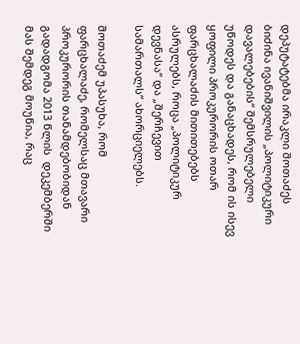დეპუტატებმა ირაკლი შოთაძეს ბიძინა ივანიშვილის „პოლიტიკური დავალებების“ შემსრულებელი უწოდეს და განაცხადეს, რომ ის ისევ ყოფილი პროკურორის ოთარ ფარცხალაძის მითითებებს ასრულებს, როცა „პოლიტიკურ დევნასა“ და „შერჩევით სამართალს“ ახორციელებს.

შოთაძემ უპასუხა, რომ ფარცხალაძე, რომელსაც მთავარი პროკურორის თანამდებობიდან გადადგომა 2013 წლის  დეკემბერში მას შემდეგ მოუწია, რაც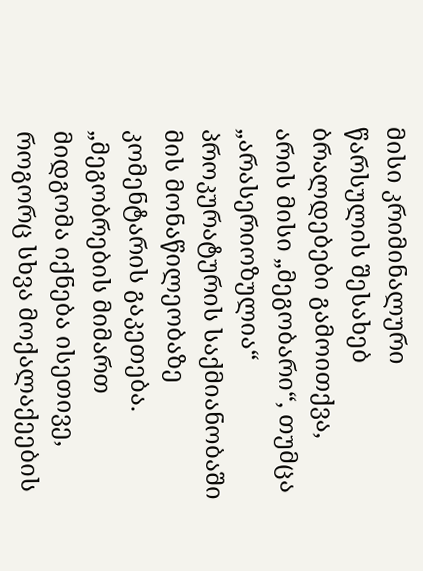მისი კრიმინალური წარსულის შესახებ ბრალდებები გამოითქვა, არის მისი „მეგობარი“, თუმცა „არასერიოზულია“ პროკურატურის საქმიანობაში მის მონაწილეობაზე კომენტარის გაკეთება. „მეგობრების მიმართ მიდგომა იქნება ისეთივე, როგორც სხვა მოქალაქეების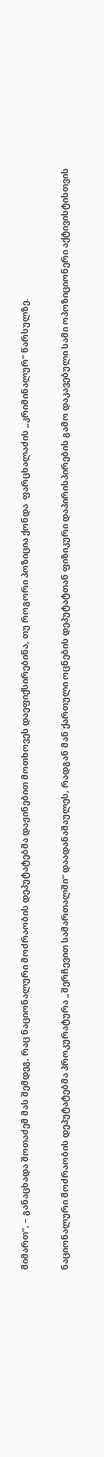მიმართ“, – განაცხადა შოთაძემ მას შემდეგ, რაც ნაციონალური მოძრაობის დეპუტატებმა დაჟინებით მოთხოვეს დაეფიქსირებინა, თუ როგორი პოზიცია ქონდა  ფარცხალაძის „კრიმინალურ“ წარსულზე.

ნაციონალური მოძრაობის დეპუტატებმა პროკურატურა „შერჩევით სამართალში“ დაადანაშაულეს, რადგან მან ქართული ოცნების დეპუტატთან ფიზიკური დაპირისპირების გამო დაკავებული სამი ოპოზიციონერი აქტივისტისთვის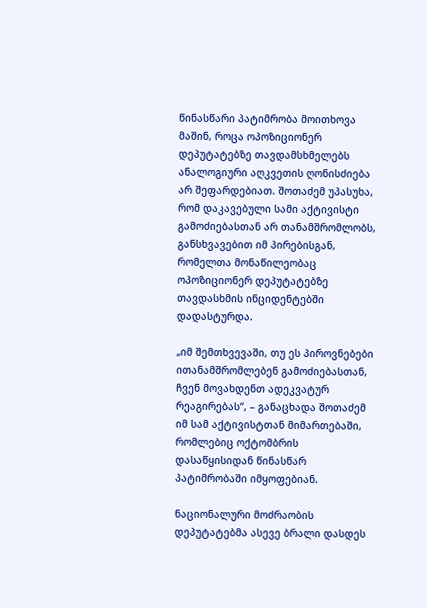წინასწარი პატიმრობა მოითხოვა მაშინ, როცა ოპოზიციონერ დეპუტატებზე თავდამსხმელებს ანალოგიური აღკვეთის ღონისძიება არ შეფარდებიათ. შოთაძემ უპასუხა, რომ დაკავებული სამი აქტივისტი გამოძიებასთან არ თანამშრომლობს, განსხვავებით იმ პირებისგან, რომელთა მონაწილეობაც ოპოზიციონერ დეპუტატებზე თავდასხმის ინციდენტებში დადასტურდა.

„იმ შემთხვევაში, თუ ეს პიროვნებები ითანამშრომლებენ გამოძიებასთან, ჩვენ მოვახდენთ ადეკვატურ რეაგირებას“, – განაცხადა შოთაძემ იმ სამ აქტივისტთან მიმართებაში, რომლებიც ოქტომბრის დასაწყისიდან წინასწარ პატიმრობაში იმყოფებიან.

ნაციონალური მოძრაობის დეპუტატებმა ასევე ბრალი დასდეს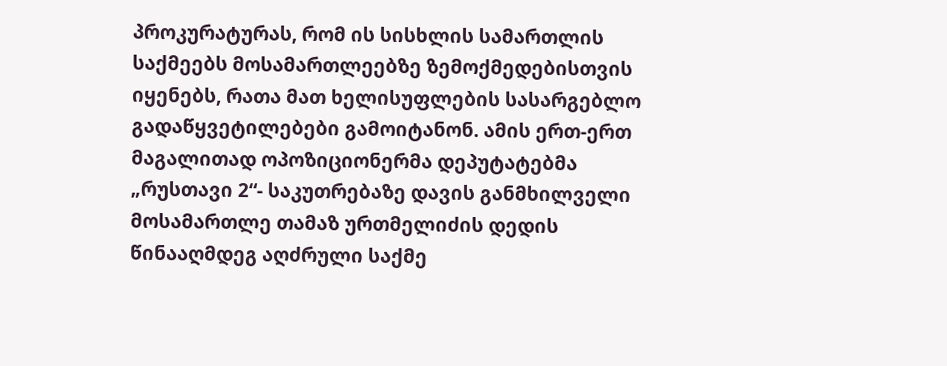პროკურატურას, რომ ის სისხლის სამართლის საქმეებს მოსამართლეებზე ზემოქმედებისთვის იყენებს, რათა მათ ხელისუფლების სასარგებლო გადაწყვეტილებები გამოიტანონ. ამის ერთ-ერთ მაგალითად ოპოზიციონერმა დეპუტატებმა „რუსთავი 2“- საკუთრებაზე დავის განმხილველი მოსამართლე თამაზ ურთმელიძის დედის წინააღმდეგ აღძრული საქმე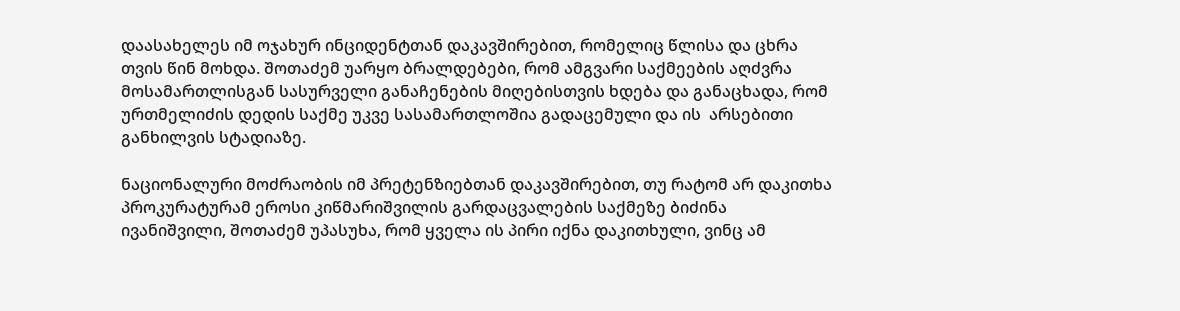დაასახელეს იმ ოჯახურ ინციდენტთან დაკავშირებით, რომელიც წლისა და ცხრა თვის წინ მოხდა. შოთაძემ უარყო ბრალდებები, რომ ამგვარი საქმეების აღძვრა მოსამართლისგან სასურველი განაჩენების მიღებისთვის ხდება და განაცხადა, რომ ურთმელიძის დედის საქმე უკვე სასამართლოშია გადაცემული და ის  არსებითი განხილვის სტადიაზე.

ნაციონალური მოძრაობის იმ პრეტენზიებთან დაკავშირებით, თუ რატომ არ დაკითხა პროკურატურამ ეროსი კიწმარიშვილის გარდაცვალების საქმეზე ბიძინა ივანიშვილი, შოთაძემ უპასუხა, რომ ყველა ის პირი იქნა დაკითხული, ვინც ამ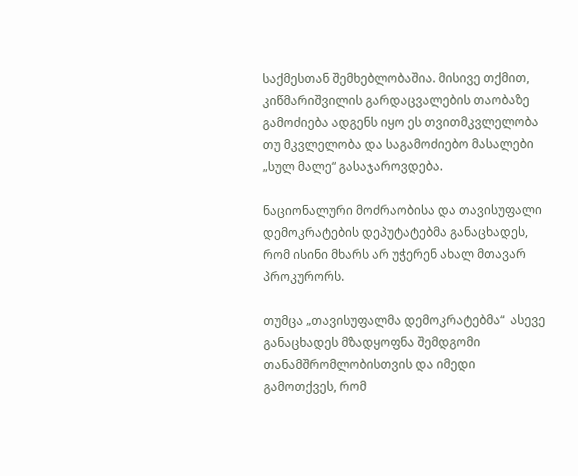საქმესთან შემხებლობაშია. მისივე თქმით, კიწმარიშვილის გარდაცვალების თაობაზე გამოძიება ადგენს იყო ეს თვითმკვლელობა თუ მკვლელობა და საგამოძიებო მასალები „სულ მალე“ გასაჯაროვდება.

ნაციონალური მოძრაობისა და თავისუფალი დემოკრატების დეპუტატებმა განაცხადეს, რომ ისინი მხარს არ უჭერენ ახალ მთავარ პროკურორს.

თუმცა „თავისუფალმა დემოკრატებმა“  ასევე განაცხადეს მზადყოფნა შემდგომი თანამშრომლობისთვის და იმედი გამოთქვეს, რომ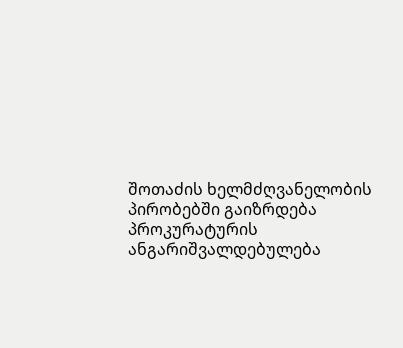შოთაძის ხელმძღვანელობის პირობებში გაიზრდება პროკურატურის ანგარიშვალდებულება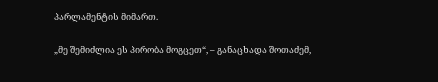პარლამენტის მიმართ.

„მე შემიძლია ეს პირობა მოგცეთ“, – განაცხადა შოთაძემ,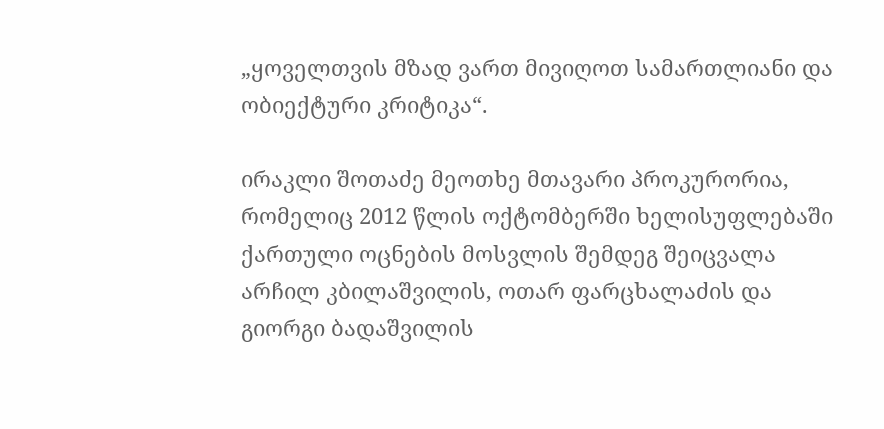„ყოველთვის მზად ვართ მივიღოთ სამართლიანი და ობიექტური კრიტიკა“.

ირაკლი შოთაძე მეოთხე მთავარი პროკურორია, რომელიც 2012 წლის ოქტომბერში ხელისუფლებაში ქართული ოცნების მოსვლის შემდეგ შეიცვალა არჩილ კბილაშვილის, ოთარ ფარცხალაძის და გიორგი ბადაშვილის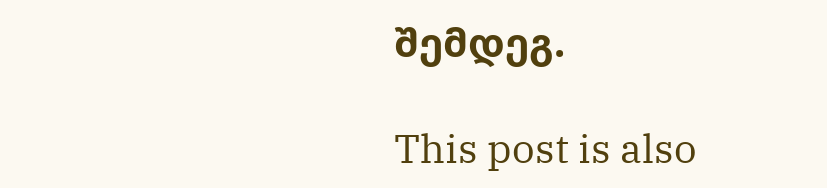შემდეგ.

This post is also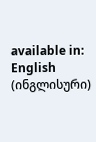available in: English (ინგლისური)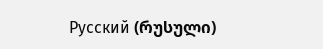Русский (რუსული)